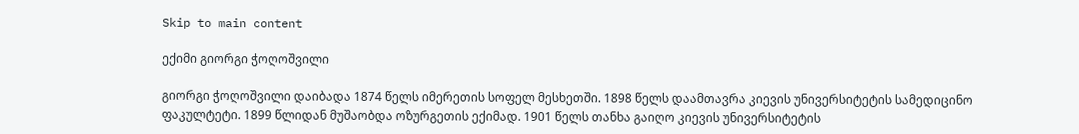Skip to main content

ექიმი გიორგი ჭოღოშვილი

გიორგი ჭოღოშვილი დაიბადა 1874 წელს იმერეთის სოფელ მესხეთში. 1898 წელს დაამთავრა კიევის უნივერსიტეტის სამედიცინო ფაკულტეტი. 1899 წლიდან მუშაობდა ოზურგეთის ექიმად. 1901 წელს თანხა გაიღო კიევის უნივერსიტეტის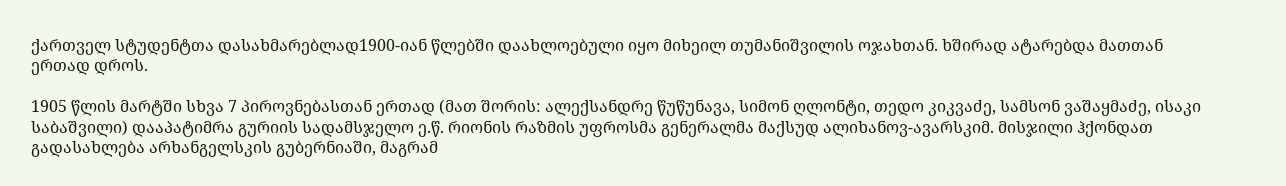ქართველ სტუდენტთა დასახმარებლად1900-იან წლებში დაახლოებული იყო მიხეილ თუმანიშვილის ოჯახთან. ხშირად ატარებდა მათთან ერთად დროს.

1905 წლის მარტში სხვა 7 პიროვნებასთან ერთად (მათ შორის: ალექსანდრე წუწუნავა, სიმონ ღლონტი, თედო კიკვაძე, სამსონ ვაშაყმაძე, ისაკი საბაშვილი) დააპატიმრა გურიის სადამსჯელო ე.წ. რიონის რაზმის უფროსმა გენერალმა მაქსუდ ალიხანოვ-ავარსკიმ. მისჯილი ჰქონდათ გადასახლება არხანგელსკის გუბერნიაში, მაგრამ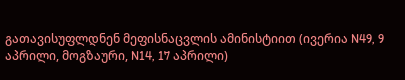გათავისუფლდნენ მეფისნაცვლის ამინისტიით (ივერია N49, 9 აპრილი, მოგზაური, N14, 17 აპრილი)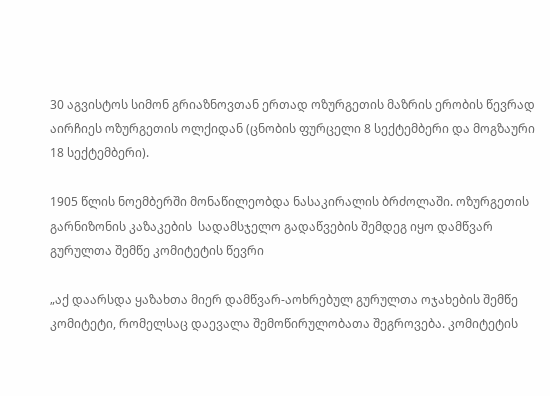30 აგვისტოს სიმონ გრიაზნოვთან ერთად ოზურგეთის მაზრის ერობის წევრად აირჩიეს ოზურგეთის ოლქიდან (ცნობის ფურცელი 8 სექტემბერი და მოგზაური 18 სექტემბერი).

1905 წლის ნოემბერში მონაწილეობდა ნასაკირალის ბრძოლაში. ოზურგეთის გარნიზონის კაზაკების  სადამსჯელო გადაწვების შემდეგ იყო დამწვარ გურულთა შემწე კომიტეტის წევრი

„აქ დაარსდა ყაზახთა მიერ დამწვარ-აოხრებულ გურულთა ოჯახების შემწე კომიტეტი, რომელსაც დაევალა შემოწირულობათა შეგროვება. კომიტეტის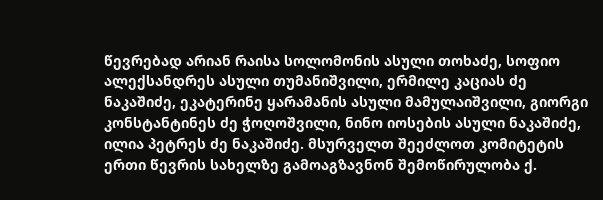წევრებად არიან რაისა სოლომონის ასული თოხაძე, სოფიო ალექსანდრეს ასული თუმანიშვილი, ერმილე კაციას ძე ნაკაშიძე, ეკატერინე ყარამანის ასული მამულაიშვილი, გიორგი კონსტანტინეს ძე ჭოღოშვილი, ნინო იოსების ასული ნაკაშიძე, ილია პეტრეს ძე ნაკაშიძე. მსურველთ შეეძლოთ კომიტეტის ერთი წევრის სახელზე გამოაგზავნონ შემოწირულობა ქ.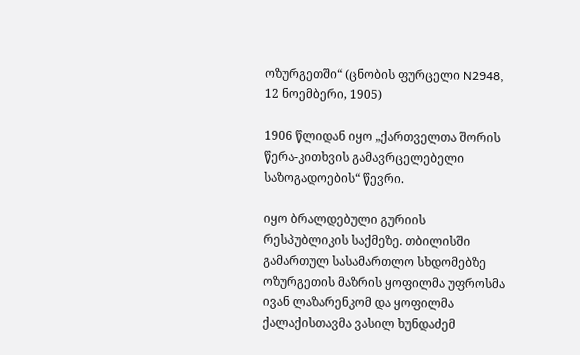ოზურგეთში“ (ცნობის ფურცელი N2948, 12 ნოემბერი, 1905)

1906 წლიდან იყო „ქართველთა შორის წერა-კითხვის გამავრცელებელი საზოგადოების“ წევრი.

იყო ბრალდებული გურიის რესპუბლიკის საქმეზე. თბილისში გამართულ სასამართლო სხდომებზე ოზურგეთის მაზრის ყოფილმა უფროსმა ივან ლაზარენკომ და ყოფილმა ქალაქისთავმა ვასილ ხუნდაძემ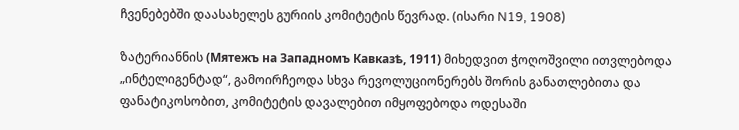ჩვენებებში დაასახელეს გურიის კომიტეტის წევრად. (ისარი N19, 1908)

ზატერიანნის (Мятежъ на Западномъ Кавказѣ, 1911) მიხედვით ჭოღოშვილი ითვლებოდა  „ინტელიგენტად“, გამოირჩეოდა სხვა რევოლუციონერებს შორის განათლებითა და ფანატიკოსობით, კომიტეტის დავალებით იმყოფებოდა ოდესაში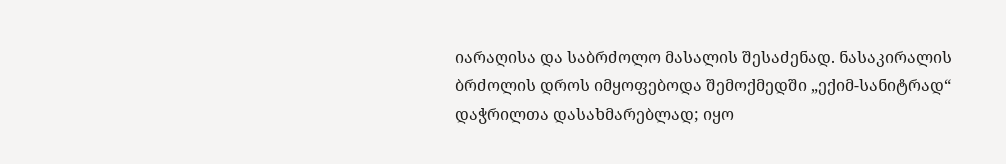იარაღისა და საბრძოლო მასალის შესაძენად. ნასაკირალის ბრძოლის დროს იმყოფებოდა შემოქმედში „ექიმ-სანიტრად“ დაჭრილთა დასახმარებლად; იყო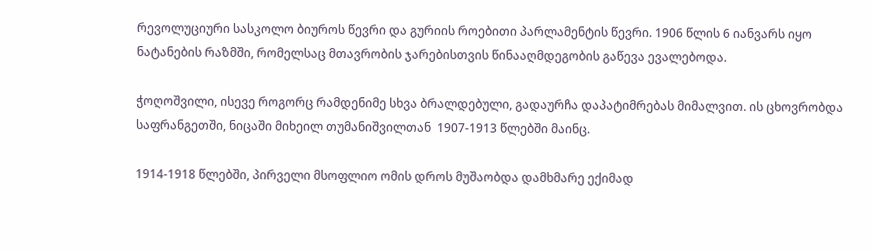რევოლუციური სასკოლო ბიუროს წევრი და გურიის როებითი პარლამენტის წევრი. 1906 წლის 6 იანვარს იყო ნატანების რაზმში, რომელსაც მთავრობის ჯარებისთვის წინააღმდეგობის გაწევა ევალებოდა.

ჭოღოშვილი, ისევე როგორც რამდენიმე სხვა ბრალდებული, გადაურჩა დაპატიმრებას მიმალვით. ის ცხოვრობდა საფრანგეთში, ნიცაში მიხეილ თუმანიშვილთან  1907-1913 წლებში მაინც.

1914-1918 წლებში, პირველი მსოფლიო ომის დროს მუშაობდა დამხმარე ექიმად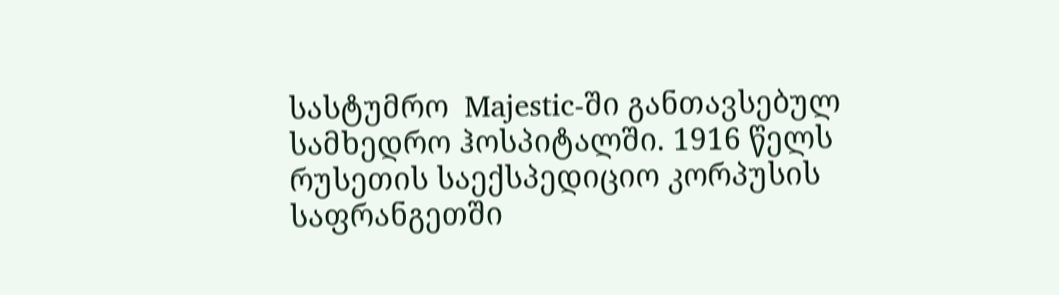სასტუმრო  Majestic-ში განთავსებულ სამხედრო ჰოსპიტალში. 1916 წელს რუსეთის საექსპედიციო კორპუსის საფრანგეთში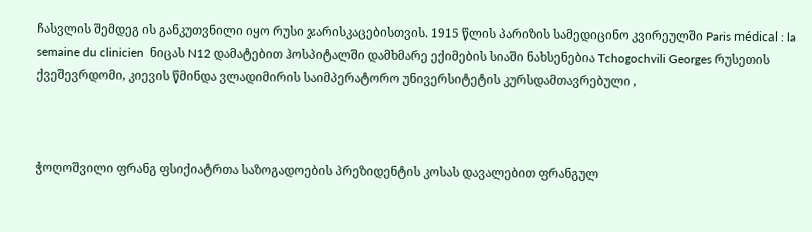ჩასვლის შემდეგ ის განკუთვნილი იყო რუსი ჯარისკაცებისთვის. 1915 წლის პარიზის სამედიცინო კვირეულში Paris médical : la semaine du clinicien  ნიცას N12 დამატებით ჰოსპიტალში დამხმარე ექიმების სიაში ნახსენებია Tchogochvili Georges რუსეთის ქვეშევრდომი, კიევის წმინდა ვლადიმირის საიმპერატორო უნივერსიტეტის კურსდამთავრებული ,



ჭოღოშვილი ფრანგ ფსიქიატრთა საზოგადოების პრეზიდენტის კოსას დავალებით ფრანგულ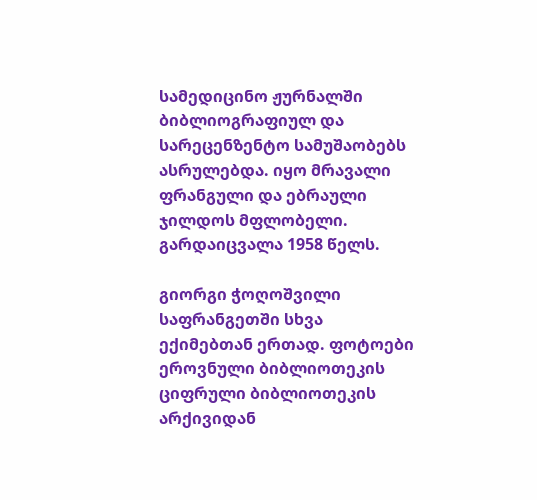სამედიცინო ჟურნალში ბიბლიოგრაფიულ და სარეცენზენტო სამუშაობებს ასრულებდა. იყო მრავალი ფრანგული და ებრაული ჯილდოს მფლობელი. გარდაიცვალა 1958 წელს.

გიორგი ჭოღოშვილი საფრანგეთში სხვა ექიმებთან ერთად. ფოტოები ეროვნული ბიბლიოთეკის ციფრული ბიბლიოთეკის არქივიდან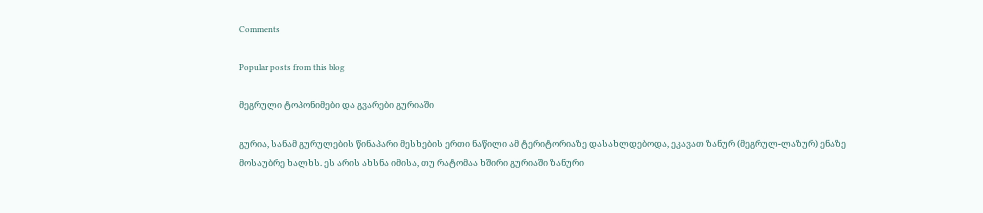Comments

Popular posts from this blog

მეგრული ტოპონიმები და გვარები გურიაში

გურია, სანამ გურულების წინაპარი მესხების ერთი ნაწილი ამ ტერიტორიაზე დასახლდებოდა, ეკავათ ზანურ (მეგრულ-ლაზურ) ენაზე მოსაუბრე ხალხს. ეს არის ახსნა იმისა, თუ რატომაა ხშირი გურიაში ზანური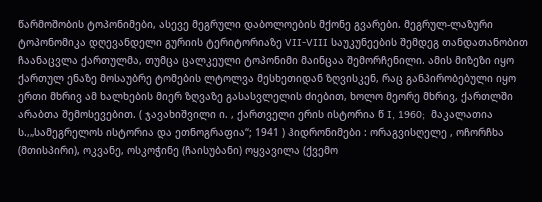წარმოშობის ტოპონიმები, ასევე მეგრული დაბოლოების მქონე გვარები. მეგრულ-ლაზური ტოპონომიკა დღევანდელი გურიის ტერიტორიაზე VII-VIII საუკუნეების შემდეგ თანდათანობით ჩაანაცვლა ქართულმა, თუმცა ცალკეული ტოპონიმი მაინცაა შემორჩენილი. ამის მიზეზი იყო ქართულ ენაზე მოსაუბრე ტომების ლტოლვა მესხეთიდან ზღვისკენ, რაც განპირობებული იყო ერთი მხრივ ამ ხალხების მიერ ზღვაზე გასასვლელის ძიებით, ხოლო მეორე მხრივ, ქართლში არაბთა შემოსევებით. ( ჯავახიშვილი ი. , ქართველი ერის ისტორია წ I, 1960;  მაკალათია ს.,„სამეგრელოს ისტორია და ეთნოგრაფია“; 1941 ) ჰიდრონიმები : ორაგვისღელე , ოჩორჩხა (მთისპირი), ოკვანე, ოსკოჭინე (ჩაისუბანი) ოყვავილა (ქვემო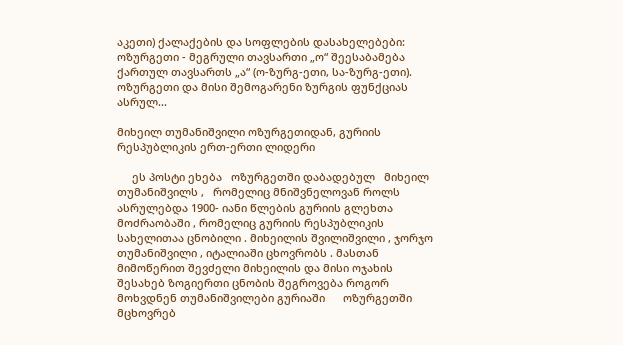აკეთი) ქალაქების და სოფლების დასახელებები: ოზურგეთი - მეგრული თავსართი „ო“ შეესაბამება ქართულ თავსართს „ა“ (ო-ზურგ-ეთი, სა-ზურგ-ეთი). ოზურგეთი და მისი შემოგარენი ზურგის ფუნქციას ასრულ...

მიხეილ თუმანიშვილი ოზურგეთიდან, გურიის რესპუბლიკის ერთ-ერთი ლიდერი

     ეს პოსტი ეხება   ოზურგეთში დაბადებულ   მიხეილ თუმანიშვილს ,   რომელიც მნიშვნელოვან როლს ასრულებდა 1900- იანი წლების გურიის გლეხთა მოძრაობაში , რომელიც გურიის რესპუბლიკის სახელითაა ცნობილი . მიხეილის შვილიშვილი , ჯორჯო თუმანიშვილი , იტალიაში ცხოვრობს . მასთან მიმოწერით შევძელი მიხეილის და მისი ოჯახის შესახებ ზოგიერთი ცნობის შეგროვება როგორ მოხვდნენ თუმანიშვილები გურიაში      ოზურგეთში მცხოვრებ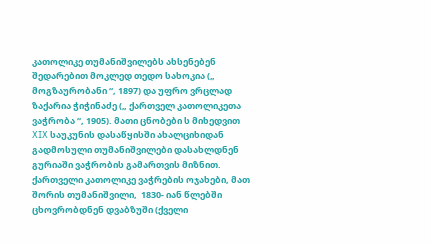კათოლიკე თუმანიშვილებს ახსენებენ შედარებით მოკლედ თედო სახოკია („ მოგზაურობანი “, 1897) და უფრო ვრცლად ზაქარია ჭიჭინაძე („ ქართველ კათოლიკეთა ვაჭრობა “, 1905). მათი ცნობები ს მიხედვით XIX საუკუნის დასაწყისში ახალციხიდან გადმოსული თუმანიშვილები დასახლდნენ გურიაში ვაჭრობის გამართვის მიზნით. ქართველი კათოლიკე ვაჭრების ოჯახები, მათ შორის თუმანიშვილი,  1830- იან წლებში ცხოვრობდნენ დვაბზუში (ქველი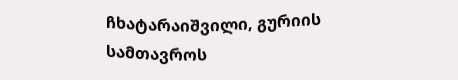ჩხატარაიშვილი, გურიის სამთავროს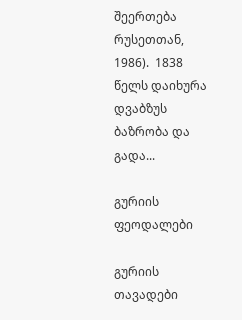შეერთება რუსეთთან, 1986).  1838 წელს დაიხურა დვაბზუს ბაზრობა და გადა...

გურიის ფეოდალები

გურიის თავადები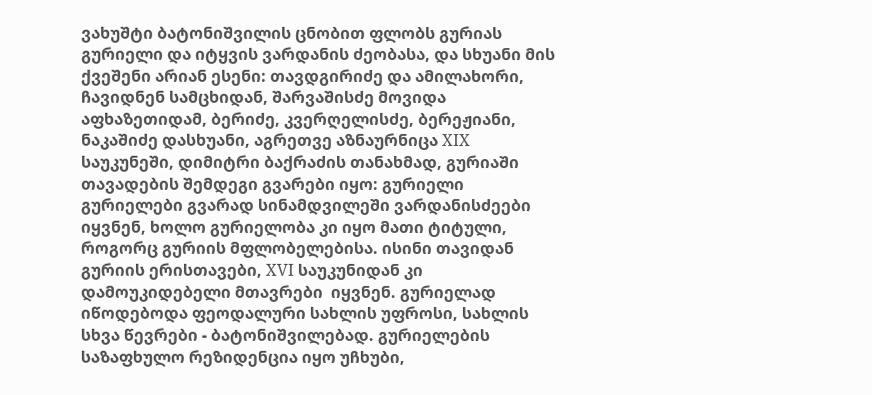ვახუშტი ბატონიშვილის ცნობით ფლობს გურიას გურიელი და იტყვის ვარდანის ძეობასა, და სხუანი მის ქვეშენი არიან ესენი: თავდგირიძე და ამილახორი, ჩავიდნენ სამცხიდან, შარვაშისძე მოვიდა აფხაზეთიდამ, ბერიძე, კვერღელისძე, ბერეჟიანი, ნაკაშიძე დასხუანი, აგრეთვე აზნაურნიცა XIX საუკუნეში, დიმიტრი ბაქრაძის თანახმად, გურიაში თავადების შემდეგი გვარები იყო: გურიელი გურიელები გვარად სინამდვილეში ვარდანისძეები იყვნენ, ხოლო გურიელობა კი იყო მათი ტიტული, როგორც გურიის მფლობელებისა. ისინი თავიდან გურიის ერისთავები, XVI საუკუნიდან კი დამოუკიდებელი მთავრები  იყვნენ. გურიელად იწოდებოდა ფეოდალური სახლის უფროსი, სახლის სხვა წევრები - ბატონიშვილებად. გურიელების საზაფხულო რეზიდენცია იყო უჩხუბი,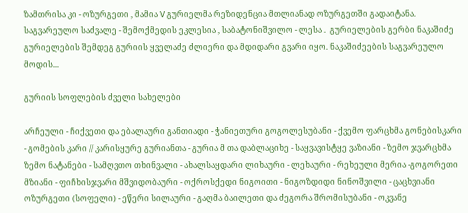ზამთრისა კი - ოზურგეთი , მამია V გურიელმა რეზიდენცია მთლიანად ოზურგეთში გადაიტანა. საგვარეულო საძვალე - შემოქმედის ეკლესია , საბატონიშვილო - ლესა .  გურიელების გერბი ნაკაშიძე გურიელების შემდეგ გურიის ყველაძე ძლიერი და მდიდარი გვარი იყო. ნაკაშიძეების საგვარეულო მოდის...

გურიის სოფლების ძველი სახელები

არჩეული - ჩიქვეთი და ებალაური განთიადი - ჭანიეთური გოგოლესუბანი - ქვემო ფარცხმა გონებისკარი - გომების კარი // კარისყურე გურიანთა - გურია მ თა დაბლაციხე - საყვავისტყე ვაზიანი - ზემო ჯვარცხმა ზემო ნატანები - სამღვთო თხინვალი - ახალსაყდარი ლიხაური - ლეხაური - რეხეული მერია -გოგორეთი მზიანი - ფიჩხისჯვარი მშვიდობაური - ოქროსქედი ნიგოითი - ნიგოზდიდი ნინოშვილი - ცაცხვიანი ოზურგეთი (სოფელი) - ეწერი სილაური - გაღმა ბაილეთი და ძეგორა შრომისუბანი - ოკვანე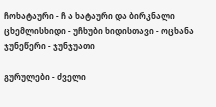ჩოხატაური - ჩ ა ხატაური და ბირკნალი ცხემლისხიდი - უჩხუბი ხიდისთავი - ოცხანა ჯუნეწერი - ჯუნჯუათი

გურულები - ძველი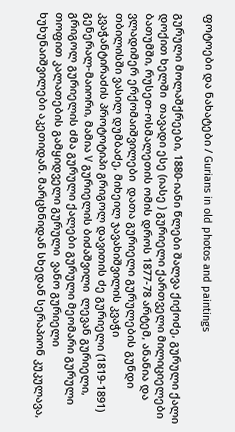ფოტოები და ნახატები / Gurians in old photos and paintings

გურული მოლაშქრეები, 1880-იანი წლები შალვა ქიქოძე, გურული ქალი დოქით ხელში  თავადი ესე (იასე ) გურიელი ქართველი მილიციელები ბათუმში, რუსეთ-ოსმალეთის ომის დროს 1877-78 არტემ, ანანია და ვლადიმერ ერქომაიშვილები  დათა გურიელი გურულების გუნდი თბილისში ვასილ დუმბაძე, მიხეილ ჯავახიშვილის კვაჭი კვაჭანტირაძის პროტოტიპი გრიგოლ დავითის ძე გურიელი (1819-1891) გენერალ-მაიორი, მამია V გურიელის ბიძაშვილი  ლევან გურიელი, გრიგოლ გურიელის ძმა გურული ქალები გურული მეომარი გურული თოფით კალათების გამყიდველი გურული  ვანო გურიელი ხუხუნაიშვილები აკეთიდან. მარცხნიდან სხედან სერაპიონ კუკულავა,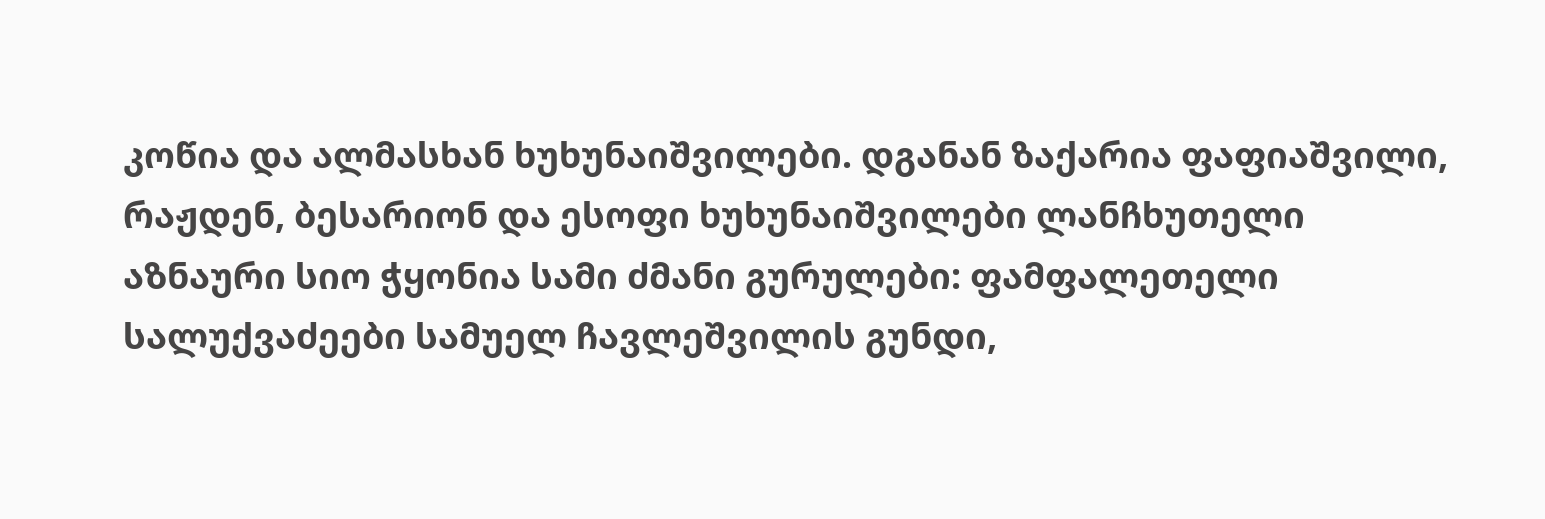კოწია და ალმასხან ხუხუნაიშვილები. დგანან ზაქარია ფაფიაშვილი, რაჟდენ, ბესარიონ და ესოფი ხუხუნაიშვილები ლანჩხუთელი აზნაური სიო ჭყონია სამი ძმანი გურულები: ფამფალეთელი სალუქვაძეები სამუელ ჩავლეშვილის გუნდი,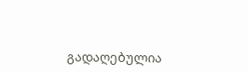გადაღებულია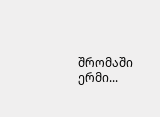შრომაში ერმი...